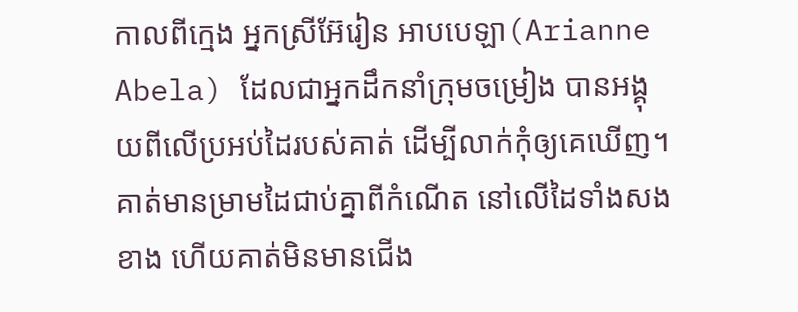កាលពីក្មេង អ្នកស្រីអ៊ែរៀន អាបបេឡា(Arianne Abela) ដែលជាអ្នកដឹកនាំក្រុមចម្រៀង បានអង្គុយពីលើប្រអប់ដៃរបស់គាត់ ដើម្បីលាក់កុំឲ្យគេឃើញ។ គាត់មានម្រាមដៃជាប់គ្នាពីកំណើត នៅលើដៃទាំងសងខាង ហើយគាត់មិនមានជើង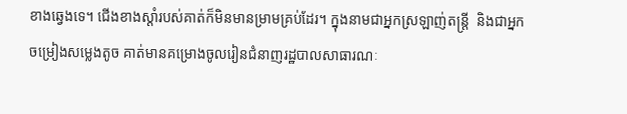ខាងឆ្វេងទេ។ ជើងខាងស្តាំរបស់គាត់ក៏មិនមានម្រាមគ្រប់ដែរ។ ក្នុងនាមជាអ្នកស្រឡាញ់តន្រ្តី  និងជាអ្នកចម្រៀងសម្លេងតូច គាត់មានគម្រោងចូលរៀនជំនាញរដ្ឋបាលសាធារណៈ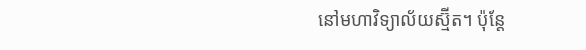នៅមហាវិទ្យាល័យស្ម៊ីត។ ប៉ុន្តែ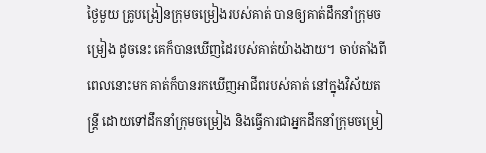ថ្ងៃមួយ គ្រូបង្រៀនក្រុមចម្រៀងរបស់គាត់ បានឲ្យគាត់ដឹកនាំក្រុមចម្រៀង ដូចនេះ គេក៏បានឃើញដៃរបស់គាត់យ៉ាងងាយ។ ចាប់តាំងពីពេលនោះមក គាត់ក៏បានរកឃើញអាជីពរបស់គាត់ នៅក្នុងវិស័យតន្រ្តី ដោយទៅដឹកនាំក្រុមចម្រៀង និងធ្វើការជាអ្នកដឹកនាំក្រុមចម្រៀ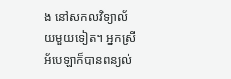ង នៅសកលវិទ្យាល័យមួយទៀត។ អ្នកស្រីអ័បេឡាក៏បានពន្យល់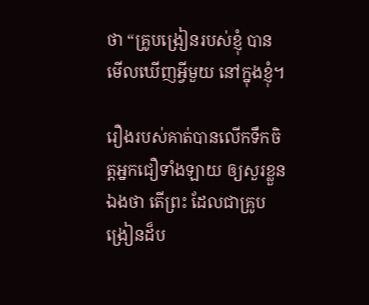ថា “គ្រូបង្រៀនរបស់ខ្ញុំ បានមើលឃើញអ្វីមួយ នៅក្នុងខ្ញុំ។

រឿងរបស់គាត់បានលើកទឹកចិត្តអ្នកជឿទាំងឡាយ ឲ្យសួរខ្លួនឯងថា តើព្រះ ដែលជាគ្រូបង្រៀនដ៏ប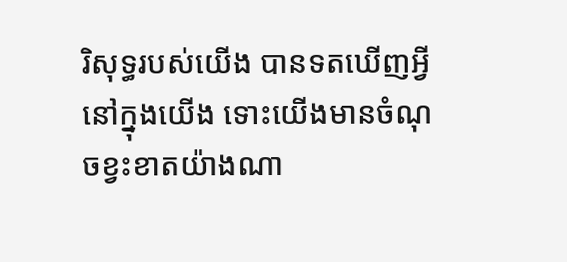រិសុទ្ធរបស់យើង បានទតឃើញអ្វី នៅក្នុងយើង ទោះយើងមានចំណុចខ្វះខាតយ៉ាងណា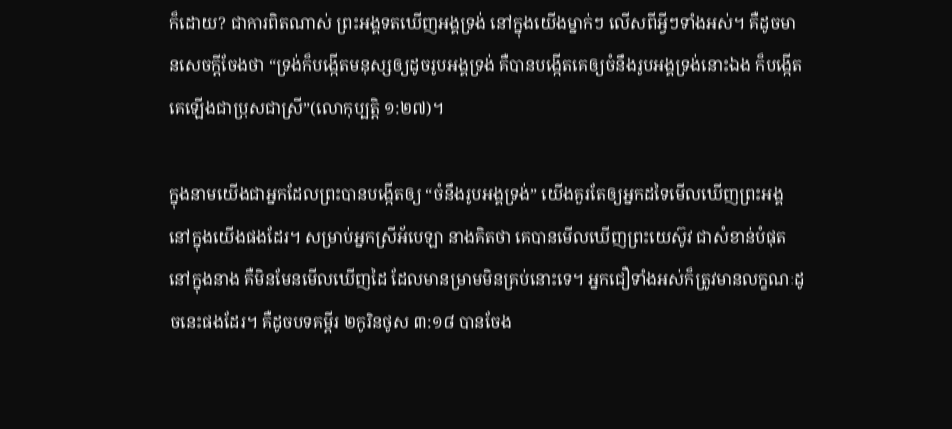ក៏ដោយ? ជាការពិតណាស់ ព្រះអង្គទតឃើញអង្គទ្រង់ នៅក្នុងយើងម្នាក់ៗ លើសពីអ្វីៗទាំងអស់។ គឺដូចមានសេចក្តីចែងថា “ទ្រង់ក៏បង្កើតមនុស្សឲ្យដូចរូបអង្គទ្រង់ គឺបានបង្កើតគេឲ្យចំនឹងរូបអង្គទ្រង់នោះឯង ក៏បង្កើតគេឡើងជាប្រុសជាស្រី”(លោកុប្បត្តិ ១:២៧)។

ក្នុងនាមយើងជាអ្នកដែលព្រះបានបង្កើតឲ្យ “ចំនឹងរូបអង្គទ្រង់” យើងគួរតែឲ្យអ្នកដទៃមើលឃើញព្រះអង្គ នៅក្នុងយើងផងដែរ។ សម្រាប់អ្នកស្រីអ័បេឡា នាងគិតថា គេបានមើលឃើញព្រះយេស៊ូវ ជាសំខាន់បំផុត នៅក្នុងនាង គឺមិនមែនមើលឃើញដៃ ដែលមានម្រាមមិនគ្រប់នោះទេ។ អ្នកជឿទាំងអស់ក៏ត្រូវមានលក្ខណៈដូចនេះផងដែរ។ គឺដូចបទគម្ពីរ ២កូរិនថូស ៣:១៨ បានចែង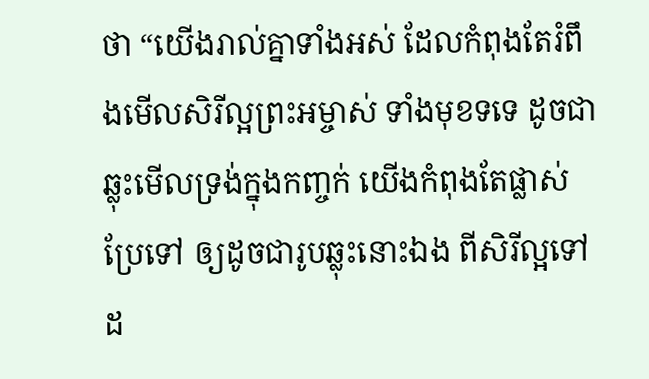ថា “យើងរាល់គ្នាទាំងអស់ ដែលកំពុងតែរំពឹងមើលសិរីល្អព្រះអម្ចាស់ ទាំងមុខទទេ ដូចជាឆ្លុះមើលទ្រង់ក្នុងកញ្ចក់ យើងកំពុងតែផ្លាស់ប្រែទៅ ឲ្យដូចជារូបឆ្លុះនោះឯង ពីសិរីល្អទៅដ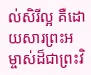ល់សិរីល្អ គឺដោយសារព្រះអម្ចាស់ដ៏ជាព្រះវិ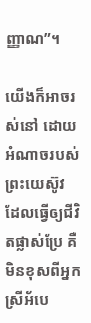ញ្ញាណ”។

យើងក៏អាចរស់នៅ ដោយអំណាចរបស់ព្រះយេស៊ូវ ដែលធ្វើឲ្យជីវិតផ្លាស់ប្រែ គឺមិនខុសពីអ្នកស្រីអ័បេ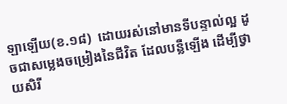ឡាឡើយ(ខ.១៨)  ដោយរស់នៅមានទីបន្ទាល់ល្អ ដូចជាសម្លេងចម្រៀងនៃជីវិត ដែលបន្លឺឡើង ដើម្បីថ្វាយសិរី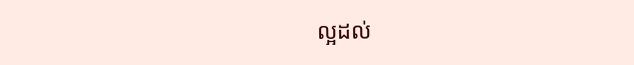ល្អដល់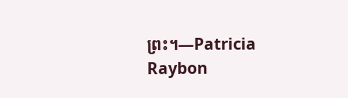ព្រះ។—Patricia Raybon